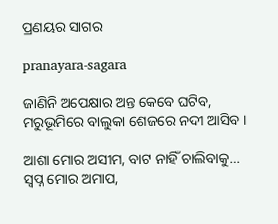ପ୍ରଣୟର ସାଗର

pranayara-sagara

ଜାଣିନି ଅପେକ୍ଷାର ଅନ୍ତ କେବେ ଘଟିବ,
ମରୁଭୂମିରେ ବାଲୁକା ଶେଜରେ ନଦୀ ଆସିବ ।

ଆଶା ମୋର ଅସୀମ, ବାଟ ନାହିଁ ଚାଲିବାକୁ…
ସ୍ଵପ୍ନ ମୋର ଅମାପ,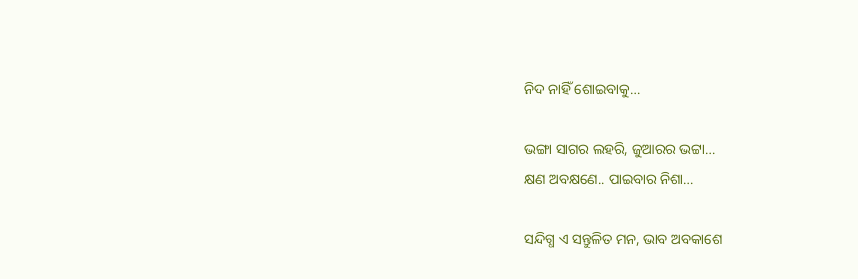ନିଦ ନାହିଁ ଶୋଇବାକୁ…

ଭଙ୍ଗା ସାଗର ଲହରି, ଜୁଆରର ଭଟ୍ଟା…
କ୍ଷଣ ଅବକ୍ଷଣେ.. ପାଇବାର ନିଶା…

ସନ୍ଦିଗ୍ଧ ଏ ସନ୍ତୁଳିତ ମନ, ଭାବ ଅବକାଶେ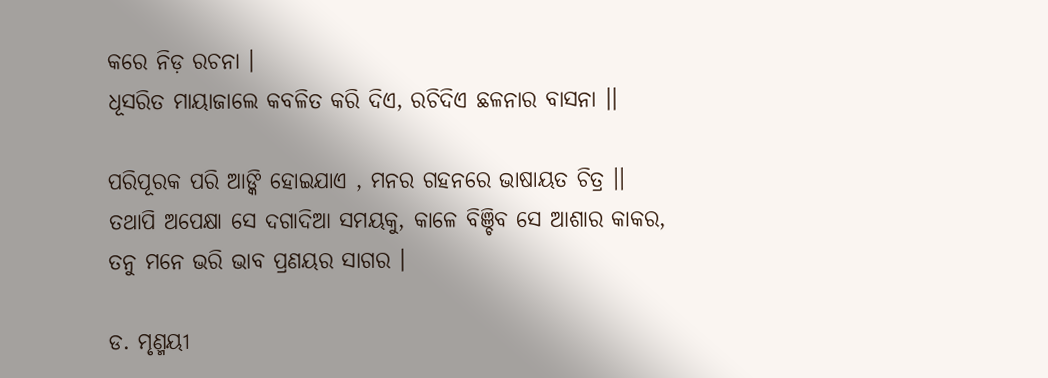କରେ ନିଡ଼ ରଚନା ।
ଧୂସରିତ ମାୟାଜାଲେ କବଳିତ କରି ଦିଏ, ରଚିଦିଏ ଛଳନାର ବାସନା ।।

ପରିପୂରକ ପରି ଆଙ୍କି ହୋଇଯାଏ , ମନର ଗହନରେ ଭାଷାୟତ ଚିତ୍ର ।।
ତଥାପି ଅପେକ୍ଷା ସେ ଦଗାଦିଆ ସମୟକୁ, କାଳେ ବିଞ୍ଚିବ ସେ ଆଶାର କାକର,
ତନୁ ମନେ ଭରି ଭାବ ପ୍ରଣୟର ସାଗର ।

ଡ. ମୃଣ୍ମୟୀ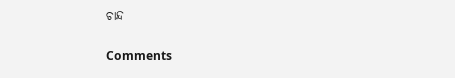ଚାନ୍ଦ

Comments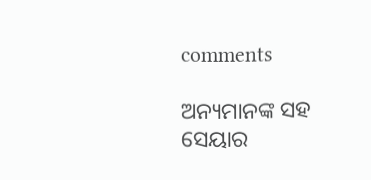comments

ଅନ୍ୟମାନଙ୍କ ସହ ସେୟାର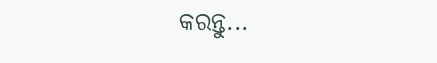କରନ୍ତୁ...